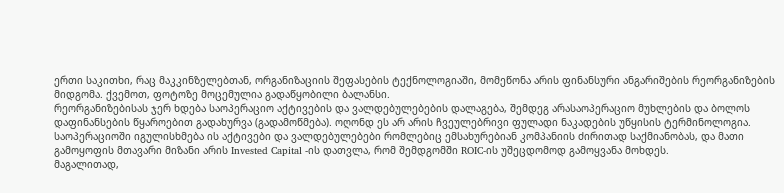ერთი საკითხი, რაც მაკკინზელებთან, ორგანიზაციის შეფასების ტექნოლოგიაში, მომეწონა არის ფინანსური ანგარიშების რეორგანიზების მიდგომა. ქვემოთ, ფოტოზე მოცემულია გადაწყობილი ბალანსი.
რეორგანიზებისას ჯერ ხდება საოპერაციო აქტივების და ვალდებულებების დალაგება, შემდეგ არასაოპერაციო მუხლების და ბოლოს დაფინანსების წყაროებით გადახურვა (გადამოწმება). ოღონდ ეს არ არის ჩვეულებრივი ფულადი ნაკადების უწყისის ტერმინოლოგია.
საოპერაციოში იგულისხმება ის აქტივები და ვალდებულებები რომლებიც ემსახურებიან კომპანიის ძირითად საქმიანობას, და მათი გამოყოფის მთავარი მიზანი არის Invested Capital -ის დათვლა, რომ შემდგომში ROIC-ის უშეცდომოდ გამოყვანა მოხდეს.
მაგალითად,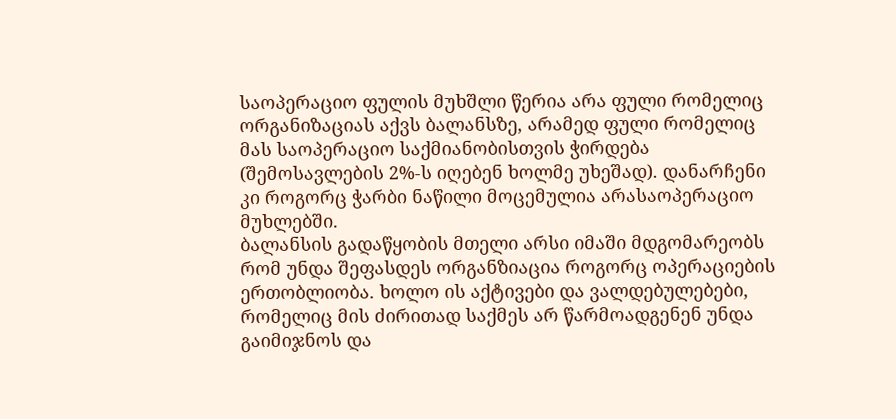საოპერაციო ფულის მუხშლი წერია არა ფული რომელიც ორგანიზაციას აქვს ბალანსზე, არამედ ფული რომელიც მას საოპერაციო საქმიანობისთვის ჭირდება (შემოსავლების 2%-ს იღებენ ხოლმე უხეშად). დანარჩენი კი როგორც ჭარბი ნაწილი მოცემულია არასაოპერაციო მუხლებში.
ბალანსის გადაწყობის მთელი არსი იმაში მდგომარეობს რომ უნდა შეფასდეს ორგანზიაცია როგორც ოპერაციების ერთობლიობა. ხოლო ის აქტივები და ვალდებულებები, რომელიც მის ძირითად საქმეს არ წარმოადგენენ უნდა გაიმიჯნოს და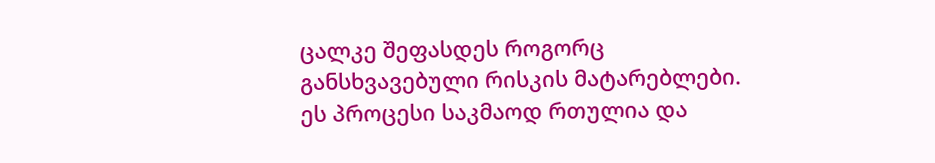ცალკე შეფასდეს როგორც განსხვავებული რისკის მატარებლები.
ეს პროცესი საკმაოდ რთულია და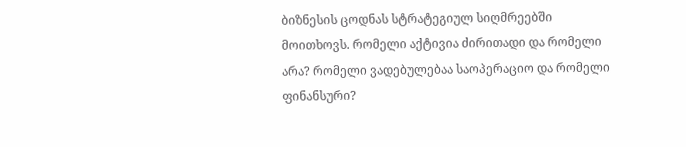ბიზნესის ცოდნას სტრატეგიულ სიღმრეებში მოითხოვს. რომელი აქტივია ძირითადი და რომელი არა? რომელი ვადებულებაა საოპერაციო და რომელი ფინანსური?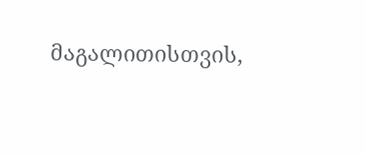მაგალითისთვის,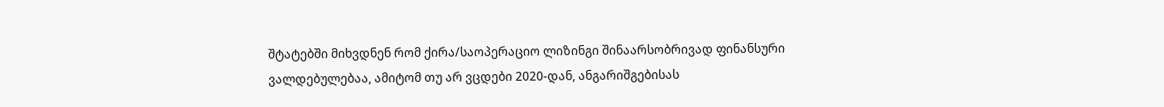შტატებში მიხვდნენ რომ ქირა/საოპერაციო ლიზინგი შინაარსობრივად ფინანსური ვალდებულებაა, ამიტომ თუ არ ვცდები 2020-დან, ანგარიშგებისას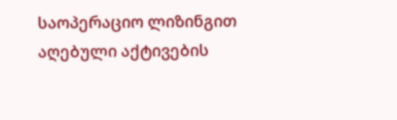საოპერაციო ლიზინგით აღებული აქტივების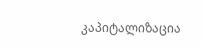კაპიტალიზაცია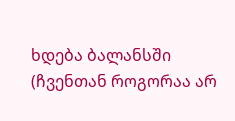ხდება ბალანსში (ჩვენთან როგორაა არ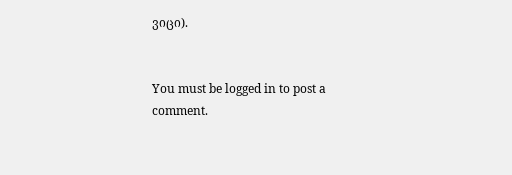ვიცი).


You must be logged in to post a comment.